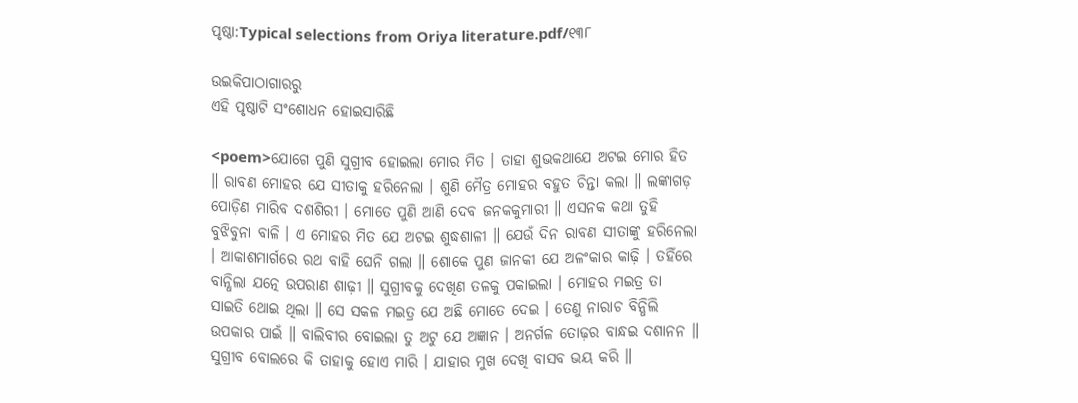ପୃଷ୍ଠା:Typical selections from Oriya literature.pdf/୧୩୮

ଉଇକିପାଠାଗାର‌ରୁ
ଏହି ପୃଷ୍ଠାଟି ସଂଶୋଧନ ହୋଇସାରିଛି

<poem>ଯୋଗେ ପୁଣି ସୁଗ୍ରୀବ ହୋଇଲା ମୋର ମିତ । ତାହା ଶୁଭକଥାଯେ ଅଟଇ ମୋର ହିତ ॥ ରାବଣ ମୋହର ଯେ ସୀତାକୁ ହରିନେଲା । ଶୁଣି ମୈତ୍ର ମୋହର ବହୁତ ଚିନ୍ତା କଲା ॥ ଲଙ୍କାଗଡ଼ ପୋଡ଼ିଣ ମାରିବ ଦଶଶିରୀ । ମୋତେ ପୁଣି ଆଣି ଦେବ ଜନକକୁମାରୀ ॥ ଏସନକ କଥା ତୁହି ବୁଝିବୁନା ବାଳି । ଏ ମୋହର ମିତ ଯେ ଅଟଇ ଶୁଦ୍ଧଶାଳୀ ॥ ଯେଉଁ ଦିନ ରାବଣ ସୀତାଙ୍କୁ ହରିନେଲା । ଆକାଶମାର୍ଗରେ ରଥ ବାହି ଘେନି ଗଲା ॥ ଶୋକେ ପୁଣ ଜାନକୀ ଯେ ଅଳଂକାର କାଢ଼ି । ତହିଁରେ ବାନ୍ଧିଲା ଯତ୍ନେ ଉପରାଣ ଶାଢ଼ୀ ॥ ସୁଗ୍ରୀବକୁ ଦେଖିଣ ତଳକୁ ପକାଇଲା । ମୋହର ମଇତ୍ର ତା ସାଇତି ଥୋଇ ଥିଲା ॥ ସେ ସକଳ ମଇତ୍ର ଯେ ଅଛି ମୋତେ ଦେଇ । ତେଣୁ ନାରାଚ ବିନ୍ଧିଲି ଉପକାର ପାଇଁ ॥ ବାଲିବୀର ବୋଇଲା ତୁ ଅଟୁ ଯେ ଅଜ୍ଞାନ । ଅନର୍ଗଳ ତୋଢ଼ର ବାନ୍ଧଇ ଦଶାନନ ॥ ସୁଗ୍ରୀବ ବୋଲରେ କି ତାହାକୁ ହୋଏ ମାରି । ଯାହାର ମୁଖ ଦେଖି ବାସବ ଭୟ କରି ॥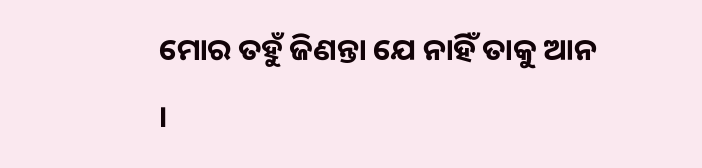ମୋର ତହୁଁ ଜିଣନ୍ତା ଯେ ନାହିଁ ତାକୁ ଆନ ।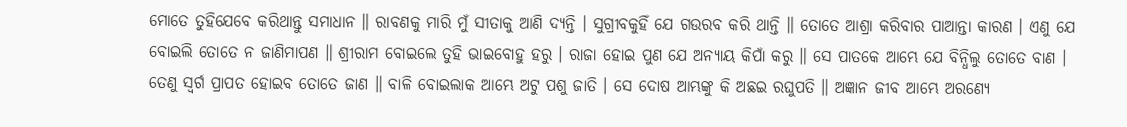ମୋତେ ତୁହିଯେବେ କରିଥାନ୍ତୁ ସମାଧାନ ॥ ରାବଣକୁ ମାରି ମୁଁ ସୀତାକୁ ଆଣି ଦ୍ୟନ୍ତି । ସୁଗ୍ରୀବକୁହିଁ ଯେ ଗଉରବ କରି ଥାନ୍ତି ॥ ତୋତେ ଆଶ୍ରା କରିବାର ପାଆନ୍ତା କାରଣ । ଏଣୁ ଯେ ବୋଇଲି ତୋତେ ନ ଜାଣିମାପଣ ॥ ଶ୍ରୀରାମ ବୋଇଲେ ତୁହି ଭାଇବୋହୁ ହରୁ । ରାଜା ହୋଇ ପୁଣ ଯେ ଅନ୍ୟାୟ କିପାଁ କରୁ ॥ ସେ ପାତକେ ଆମ୍ଭେ ଯେ ବିନ୍ଧିଲୁ ତୋତେ ବାଣ । ତେଣୁ ସ୍ବର୍ଗ ପ୍ରାପତ ହୋଇବ ତୋତେ ଜାଣ ॥ ବାଳି ବୋଇଲାକ ଆମ୍ଭେ ଅଟୁ ପଶୁ ଜାତି । ସେ ଦୋଷ ଆମ୍ଭଙ୍କୁ କି ଅଛଇ ରଘୁପତି ॥ ଅଜ୍ଞାନ ଜୀବ ଆମ୍ଭେ ଅରଣ୍ୟେ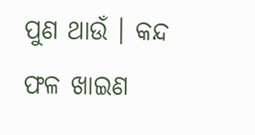ପୁଣ ଥାଉଁ । କନ୍ଦ ଫଳ ଖାଇଣ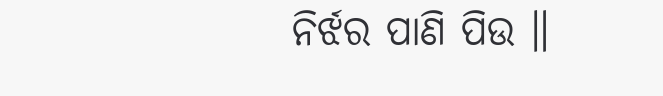ନିର୍ଝର ପାଣି ପିଉ ॥